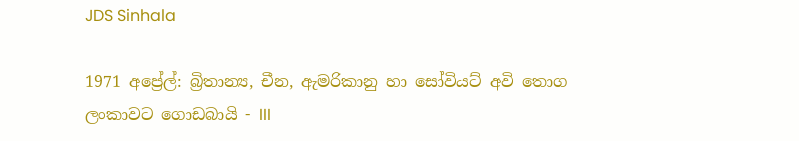JDS Sinhala

1971 අප්‍රේල්: බ්‍රිතාන්‍ය, චීන, ඇමරිකානු හා සෝවියට් අවි තොග ලංකාවට ගොඩබායි - III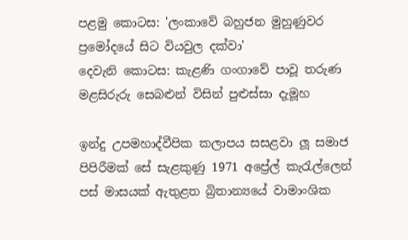පළමු කොටස: 'ලංකාවේ බහුජන මුහුණුවර ප්‍රමෝදයේ සිට වියවුල දක්වා'
දෙවැනි කොටස: කැළණි ගංගාවේ පාවූ තරුණ මළසිරුරු සෙබළුන් විසින් පුළුස්සා දැමූහ

ඉන්දු උපමහාද්වීපික කලාපය සසළවා ලූ සමාජ පිපිරීමක් සේ සැළකුණු 1971 අප්‍රේල් කැරැල්ලෙන් පස් මාසයක් ඇතුළත බ්‍රිතාන්‍යයේ වාමාංශික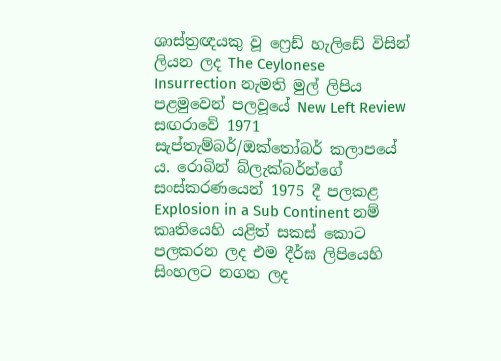ශාස්ත්‍රඥයකු වූ ෆ්‍රෙඩ් හැලිඩේ විසින් ලියන ලද The Ceylonese Insurrection නැමති මුල් ලිපිය පළමුවෙන් පලවූයේ New Left Review සඟරාවේ 1971 සැප්තැම්බර්/ඔක්තෝබර් කලාපයේ ය. රොබින් බ්ලැක්බර්න්ගේ සංස්කරණයෙන් 1975 දී පලකළ Explosion in a Sub Continent නම් කෘතියෙහි යළිත් සකස් කොට පලකරන ලද එම දීර්ඝ ලිපියෙහි සිංහලට නගන ලද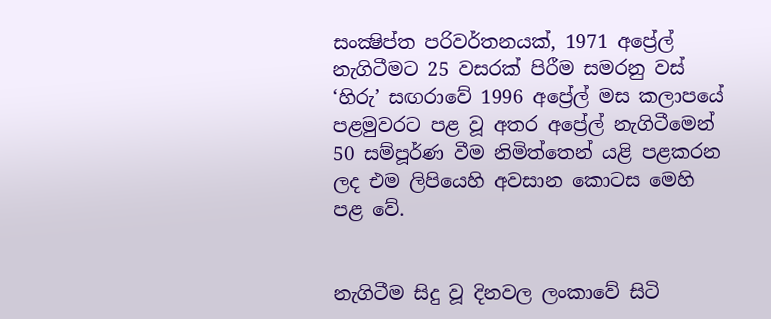සංක්‍ෂිප්ත පරිවර්තනයක්, 1971 අප්‍රේල් නැගිටීමට 25 වසරක් පිරීම සමරනු වස් ‘හිරු’ සඟරාවේ 1996 අප්‍රේල් මස කලාපයේ පළමුවරට පළ වූ අතර අප්‍රේල් නැගිටීමෙන් 50 සම්පූර්ණ වීම නිමිත්තෙන් යළි පළකරන ලද එම ලිපියෙහි අවසාන කොටස මෙහි පළ වේ.


නැගිටීම සිදු වූ දිනවල ලංකාවේ සිටි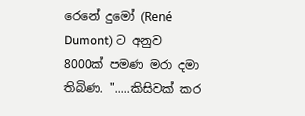රෙනේ දුමෝ (René Dumont) ට අනුව 8000ක් පමණ මරා දමා තිබිණ. ".....කිසිවක් කර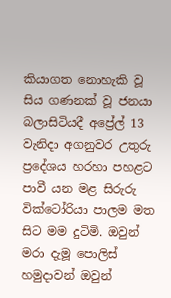කියාගත නොහැකි වූ සිය ගණනක් වූ ජනයා බලාසිටියදී අප්‍රේල් 13 වැනිදා අගනුවර උතුරු ප්‍රදේශය හරහා පහළට පාවී යන මළ සිරුරු වික්ටෝරියා පාලම මත සිට මම දුටිමි. ඔවුන් මරා දැමූ පොලිස් හමුදාවන් ඔවුන්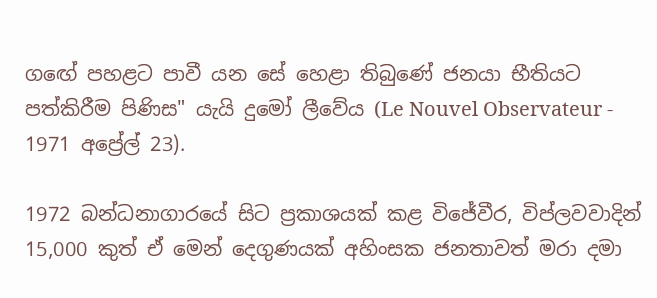ගඟේ පහළට පාවී යන සේ හෙළා තිබුණේ ජනයා භීතියට පත්කිරීම පිණිස" යැයි දුමෝ ලීවේය (Le Nouvel Observateur - 1971 අප්‍රේල් 23).

1972 බන්ධනාගාරයේ සිට ප්‍රකාශයක් කළ විජේවීර, විප්ලවවාදින් 15,000 කුත් ඒ මෙන් දෙගුණයක් අහිංසක ජනතාවත් මරා දමා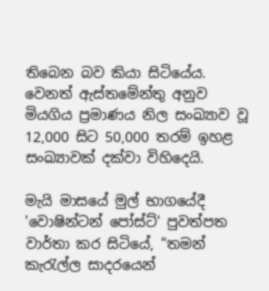තිබෙන බව කියා සිටියේය. වෙනත් ඇස්තමේන්තු අනුව මියගිය ප්‍රමාණය නිල සංඛ්‍යාව වූ 12,000 සිට 50,000 තරම් ඉහළ සංඛ්‍යාවක් දක්වා විහිදෙයි.

මැයි මාසයේ මුල් භාගයේදී 'වොෂින්ටන් පෝස්ට්' පුවත්පත වාර්තා කර සිටියේ, "තමන් කැරැල්ල සාදරයෙන්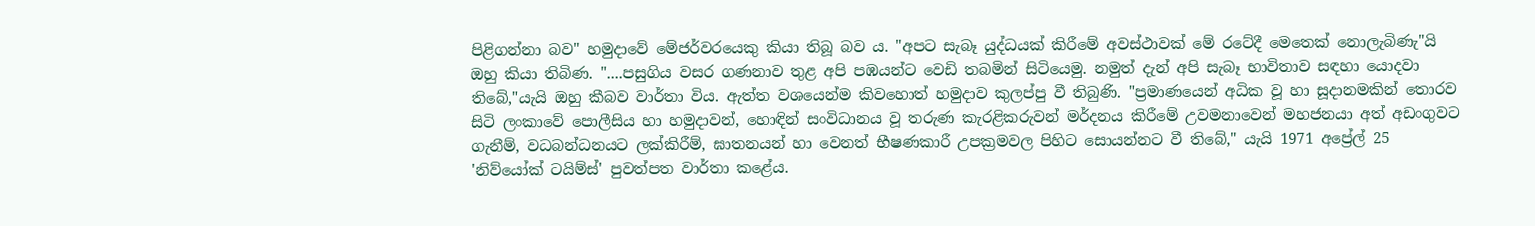පිළිගන්නා බව" හමුදාවේ මේජර්වරයෙකු කියා තිබූ බව ය. "අපට සැබෑ යුද්ධයක් කිරීමේ අවස්ථාවක් මේ රටේදී මෙතෙක් නොලැබිණැ"යි ඔහු කියා තිබිණ. "....පසුගිය වසර ගණනාව තුළ අපි පඹයන්ට වෙඩි තබමින් සිටියෙමු. නමුත් දැන් අපි සැබෑ භාවිතාව සඳහා යොදවා තිබේ,"යැයි ඔහු කීබව වාර්තා විය. ඇත්ත වශයෙන්ම කිවහොත් හමුදාව කුලප්පු වී තිබුණි. "ප්‍රමාණයෙන් අධික වූ හා සූදානමකින් තොරව සිටි ලංකාවේ පොලීසිය හා හමුදාවන්, හොඳින් සංවිධානය වූ තරුණ කැරළිකරුවන් මර්දනය කිරීමේ උවමනාවෙන් මහජනයා අත් අඩංගුවට ගැනීම්, වධබන්ධනයට ලක්කිරීම්, ඝාතනයන් හා වෙනත් භීෂණකාරී උපක්‍රමවල පිහිට සොයන්නට වී තිබේ," යැයි 1971 අප්‍රේල් 25 'නිව්යෝක් ටයිම්ස්' පුවත්පත වාර්තා කළේය.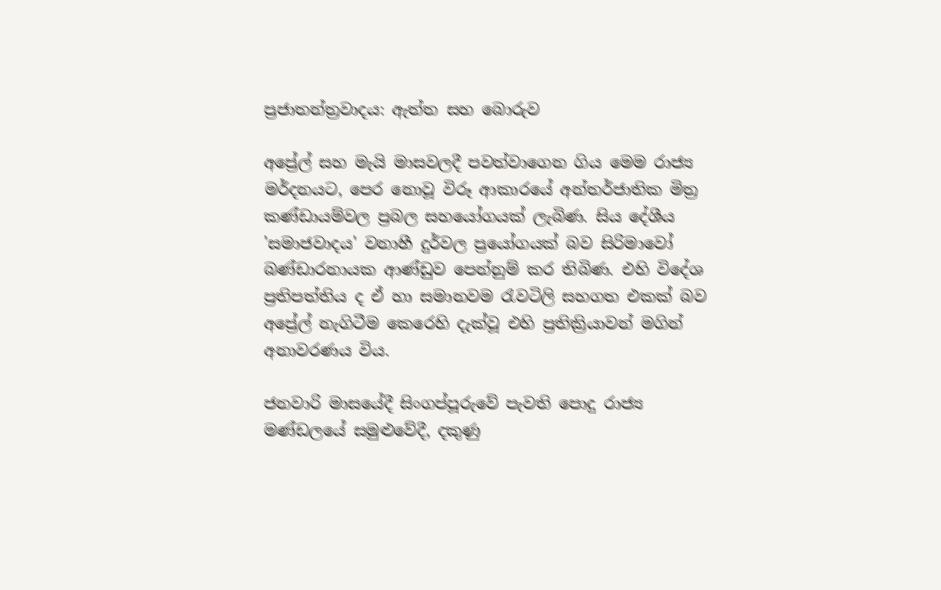ප්‍රජාතන්ත්‍රවාදය: ඇත්ත සහ බොරුව

අප්‍රේල් සහ මැයි මාසවලදී පවත්වාගෙන ගිය මෙම රාජ්‍ය මර්දනයට, පෙර නොවූ විරූ ආකාරයේ අන්තර්ජාතික මිත්‍ර කණ්ඩායම්වල ප්‍රබල සහයෝගයක් ලැබිණ. සිය දේශීය 'සමාජවාදය' වනාහී දුර්වල ප්‍රයෝගයක් බව සිරිමාවෝ බණ්ඩාරනායක ආණ්ඩුව පෙන්නුම් කර තිබිණ. එහි විදේශ ප්‍රතිපත්තිය ද ඒ හා සමානවම රැවටිලි සහගත එකක් බව අප්‍රේල් නැගිටීම කෙරෙහි දැක්වූ එහි ප්‍රතික්‍රියාවන් මගින් අනාවරණය විය.

ජනවාරි මාසයේදී සිංගප්පූරුවේ පැවති පොදු රාජ්‍ය මණ්ඩලයේ සමුළුවේදී, දකුණු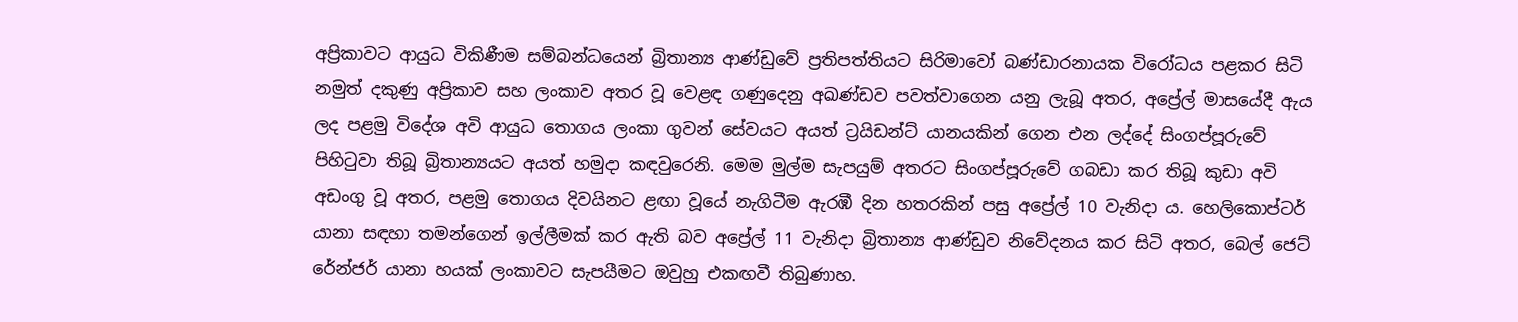අප්‍රිකාවට ආයුධ විකිණීම සම්බන්ධයෙන් බ්‍රිතාන්‍ය ආණ්ඩුවේ ප්‍රතිපත්තියට සිරිමාවෝ බණ්ඩාරනායක විරෝධය පළකර සිටි නමුත් දකුණු අප්‍රිකාව සහ ලංකාව අතර වූ වෙළඳ ගණුදෙනු අඛණ්ඩව පවත්වාගෙන යනු ලැබූ අතර, අප්‍රේල් මාසයේදී ඇය ලද පළමු විදේශ අවි ආයුධ තොගය ලංකා ගුවන් සේවයට අයත් ට්‍රයිඩන්ට් යානයකින් ගෙන එන ලද්දේ සිංගප්පූරුවේ පිහිටුවා තිබූ බ්‍රිතාන්‍යයට අයත් හමුදා කඳවුරෙනි. මෙම මුල්ම සැපයුම් අතරට සිංගප්පූරුවේ ගබඩා කර තිබූ කුඩා අවි අඩංගු වූ අතර, පළමු තොගය දිවයිනට ළඟා වූයේ නැගිටීම ඇරඹී දින හතරකින් පසු අප්‍රේල් 10 වැනිදා ය. හෙලිකොප්ටර් යානා සඳහා තමන්ගෙන් ඉල්ලීමක් කර ඇති බව අප්‍රේල් 11 වැනිදා බ්‍රිතාන්‍ය ආණ්ඩුව නිවේදනය කර සිටි අතර, බෙල් ජෙට් රේන්ජර් යානා හයක් ලංකාවට සැපයීමට ඔවුහු එකඟවී තිබුණාහ.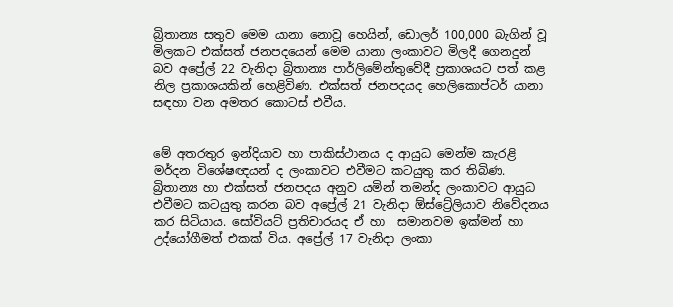බ්‍රිතාන්‍ය සතුව මෙම යානා නොවූ හෙයින්, ඩොලර් 100,000 බැගින් වූ මිලකට එක්සත් ජනපදයෙන් මෙම යානා ලංකාවට මිලදී ගෙනදුන් බව අප්‍රේල් 22 වැනිදා බ්‍රිතාන්‍ය පාර්ලිමේන්තුවේදී ප්‍රකාශයට පත් කළ නිල ප්‍රකාශයකින් හෙළිවිණ. එක්සත් ජනපදයද හෙලිකොප්ටර් යානා සඳහා වන අමතර කොටස් එවීය.


මේ අතරතුර ඉන්දියාව හා පාකිස්ථානය ද ආයුධ මෙන්ම කැරළි මර්දන විශේෂඥයන් ද ලංකාවට එවීමට කටයුතු කර තිබිණ. බ්‍රිතාන්‍ය හා එක්සත් ජනපදය අනුව යමින් තමන්ද ලංකාවට ආයුධ එවීමට කටයුතු කරන බව අප්‍රේල් 21 වැනිදා ඕස්ට්‍රේලියාව නිවේදනය කර සිටියාය. සෝවියට් ප්‍රතිචාරයද ඒ හා  සමානවම ඉක්මන් හා උද්යෝගීමත් එකක් විය. අප්‍රේල් 17 වැනිදා ලංකා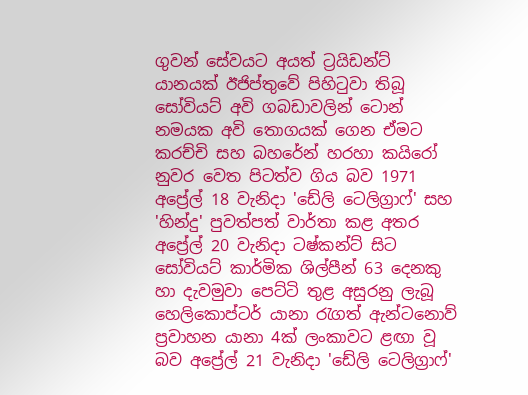ගුවන් සේවයට අයත් ට්‍රයිඩන්ට් යානයක් ඊජිප්තුවේ පිහිටුවා තිබූ සෝවියට් අවි ගබඩාවලින් ටොන් නමයක අවි තොගයක් ගෙන ඒමට කරච්චි සහ බහරේන් හරහා කයිරෝ නුවර වෙත පිටත්ව ගිය බව 1971 අප්‍රේල් 18 වැනිදා 'ඩේලි ටෙලිග්‍රාෆ්' සහ 'හින්දු' පුවත්පත් වාර්තා කළ අතර අප්‍රේල් 20 වැනිදා ටෂ්කන්ට් සිට සෝවියට් කාර්මික ශිල්පීන් 63 දෙනකු හා දැවමුවා පෙට්ටි තුළ අසුරනු ලැබූ හෙලිකොප්ටර් යානා රැගත් ඇන්ටනොව් ප්‍රවාහන යානා 4ක් ලංකාවට ළඟා වූ බව අප්‍රේල් 21 වැනිදා 'ඩේලි ටෙලිග්‍රාෆ්'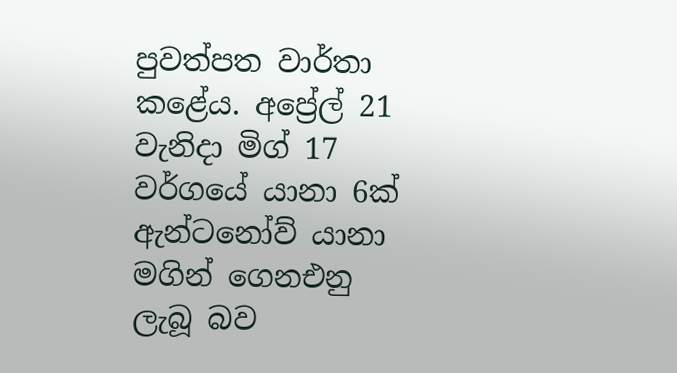පුවත්පත වාර්තා කළේය. අප්‍රේල් 21 වැනිදා මිග් 17 වර්ගයේ යානා 6ක් ඇන්ටනෝව් යානා මගින් ගෙනඑනු ලැබූ බව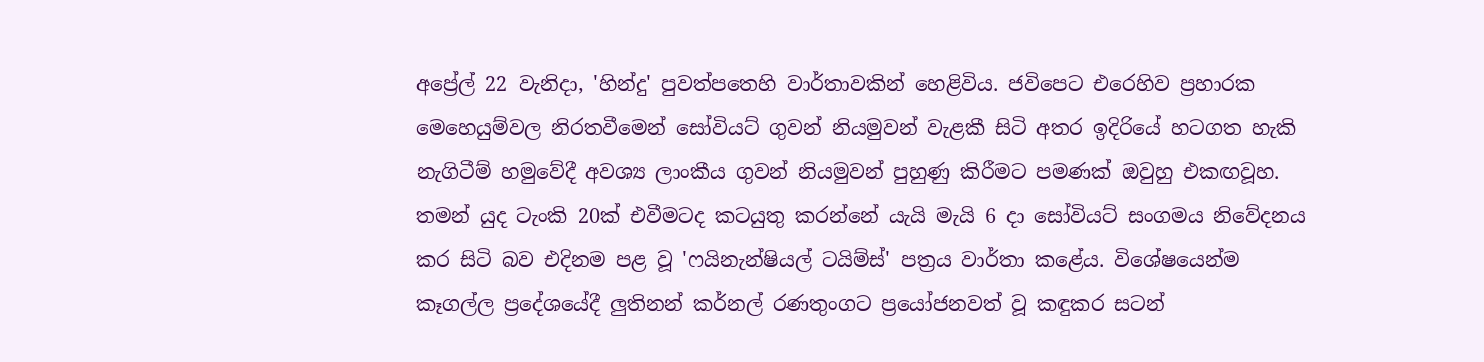අප්‍රේල් 22 වැනිදා, 'හින්දු' පුවත්පතෙහි වාර්තාවකින් හෙළිවිය. ජවිපෙට එරෙහිව ප්‍රහාරක මෙහෙයුම්වල නිරතවීමෙන් සෝවියට් ගුවන් නියමුවන් වැළකී සිටි අතර ඉදිරියේ හටගත හැකි නැගිටීම් හමුවේදී අවශ්‍ය ලාංකීය ගුවන් නියමුවන් පුහුණු කිරීමට පමණක් ඔවුහු එකඟවූහ. තමන් යුද ටැංකි 20ක් එවීමටද කටයුතු කරන්නේ යැයි මැයි 6 දා සෝවියට් සංගමය නිවේදනය කර සිටි බව එදිනම පළ වූ 'ෆයිනැන්ෂියල් ටයිම්ස්' පත්‍රය වාර්තා කළේය. විශේෂයෙන්ම කෑගල්ල ප්‍රදේශයේදී ලුතිනන් කර්නල් රණතුංගට ප්‍රයෝජනවත් වූ කඳුකර සටන්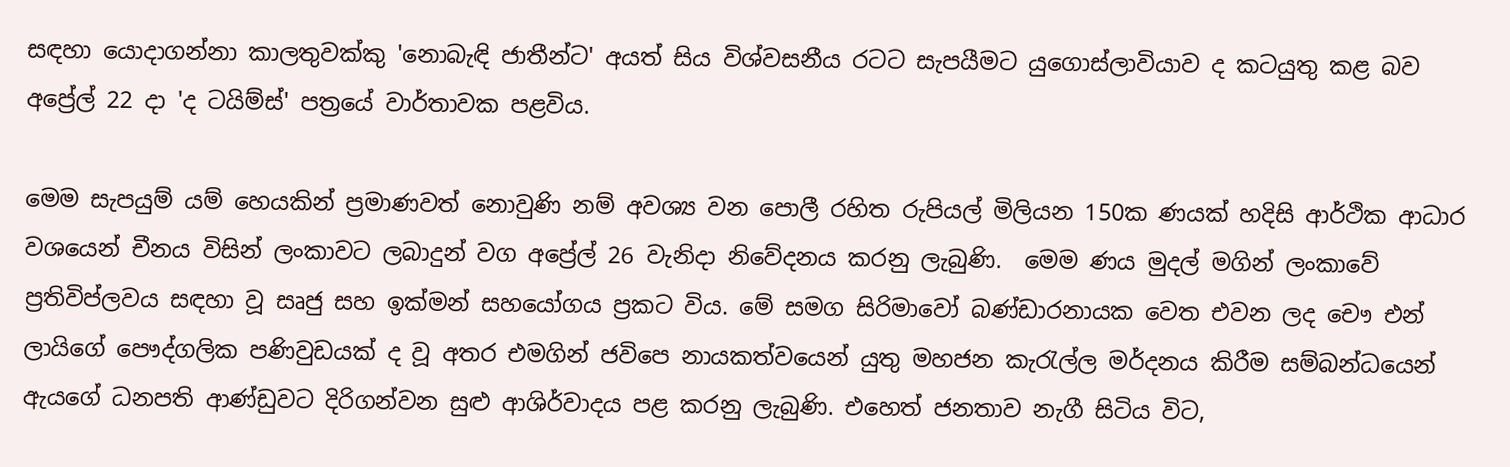සඳහා යොදාගන්නා කාලතුවක්කු 'නොබැඳි ජාතීන්ට' අයත් සිය විශ්වසනීය රටට සැපයීමට යුගොස්ලාවියාව ද කටයුතු කළ බව අප්‍රේල් 22 දා 'ද ටයිම්ස්' පත්‍රයේ වාර්තාවක පළවිය.

මෙම සැපයුම් යම් හෙයකින් ප්‍රමාණවත් නොවුණි නම් අවශ්‍ය වන පොලී රහිත රුපියල් මිලියන 150ක ණයක් හදිසි ආර්ථික ආධාර වශයෙන් චීනය විසින් ලංකාවට ලබාදුන් වග අප්‍රේල් 26 වැනිදා නිවේදනය කරනු ලැබුණි.  මෙම ණය මුදල් මගින් ලංකාවේ ප්‍රතිවිප්ලවය සඳහා වූ සෘජු සහ ඉක්මන් සහයෝගය ප්‍රකට විය. මේ සමග සිරිමාවෝ බණ්ඩාරනායක වෙත එවන ලද චෞ එන් ලායිගේ පෞද්ගලික පණිවුඩයක් ද වූ අතර එමගින් ජවිපෙ නායකත්වයෙන් යුතු මහජන කැරැල්ල මර්දනය කිරීම සම්බන්ධයෙන් ඇයගේ ධනපති ආණ්ඩුවට දිරිගන්වන සුළු ආශිර්වාදය පළ කරනු ලැබුණි. එහෙත් ජනතාව නැගී සිටිය විට,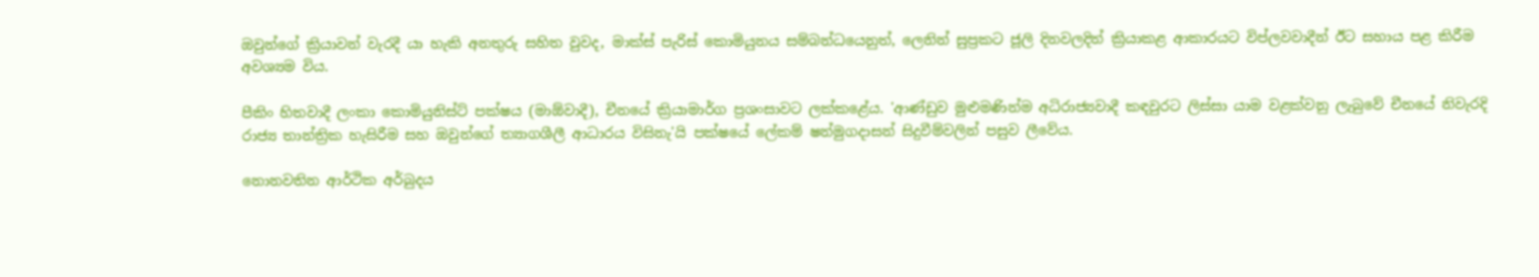ඔවුන්ගේ ක්‍රියාවන් වැරදී යා හැකි අනතුරු සහිත වුවද, මාක්ස් පැරිස් කොමියුනය සම්බන්ධයෙනුත්, ලෙනින් සුප්‍රකට ජූලි දිනවලදිත් ක්‍රියාකළ ආකාරයට විප්ලවවාදීන් ඊට සහාය පළ කිරීම අවශ්‍යම විය.

පීකිං හිතවාදී ලංකා කොමියුනිස්ට් පක්ෂය (මාඕවාදී), චීනයේ ක්‍රියාමාර්ග ප්‍රශංසාවට ලක්කළේය. 'ආණ්ඩුව මුළුමණින්ම අධිරාජ්‍යවාදී කඳවුරට ලිස්සා යාම වළක්වනු ලැබුවේ චීනයේ නිවැරදි රාජ්‍ය තාන්ත්‍රික හැසිරීම සහ ඔවුන්ගේ ත්‍යාගශීලී ආධාරය විසිනැ'යි පක්ෂයේ ලේකම් ෂන්මුගදාසන් සිදුවීම්වලින් පසුව ලීවේය.

නොනවතින ආර්ථික අර්බුදය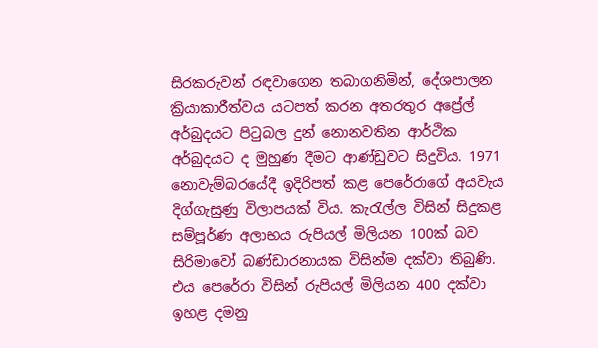සිරකරුවන් රඳවාගෙන තබාගනිමින්, දේශපාලන ක්‍රියාකාරීත්වය යටපත් කරන අතරතුර අප්‍රේල් අර්බුදයට පිටුබල දුන් නොනවතින ආර්ථික අර්බුදයට ද මුහුණ දීමට ආණ්ඩුවට සිදුවිය. 1971 නොවැම්බරයේදී ඉදිරිපත් කළ පෙරේරාගේ අයවැය දිග්ගැසුණු විලාපයක් විය. කැරැල්ල විසින් සිදුකළ සම්පූර්ණ අලාභය රුපියල් මිලියන 100ක් බව සිරිමාවෝ බණ්ඩාරනායක විසින්ම දක්වා තිබුණි. එය පෙරේරා විසින් රුපියල් මිලියන 400 දක්වා ඉහළ දමනු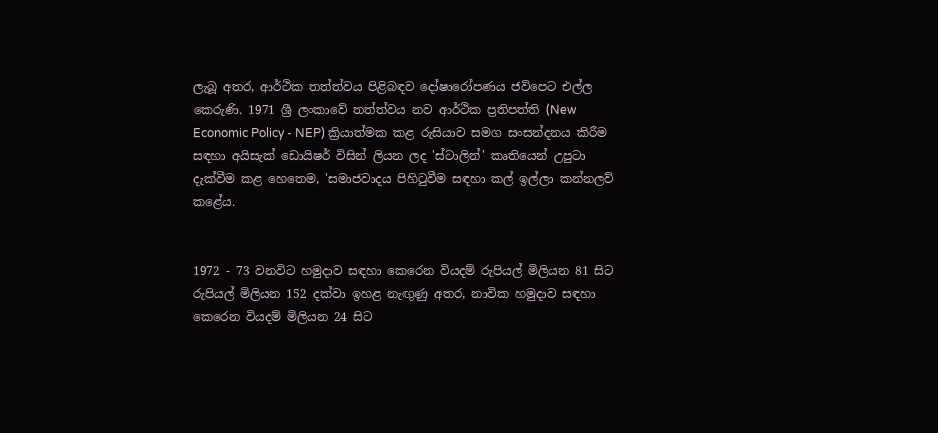ලැබූ අතර, ආර්ථික තත්ත්වය පිළිබඳව දෝෂාරෝපණය ජවිපෙට එල්ල කෙරුණි. 1971 ශ්‍රී ලංකාවේ තත්ත්වය නව ආර්ථික ප්‍රතිපත්ති (New Economic Policy - NEP) ක්‍රියාත්මක කළ රුසියාව සමග සංසන්දනය කිරීම සඳහා අයිසැක් ඩොයිෂර් විසින් ලියන ලද 'ස්ටාලින්' කෘතියෙන් උපුටා දැක්වීම කළ හෙතෙම, 'සමාජවාදය පිහිටුවීම සඳහා කල් ඉල්ලා කන්නලව් කළේය.


1972 - 73 වනවිට හමුදාව සඳහා කෙරෙන වියදම් රුපියල් මිලියන 81 සිට රුපියල් මිලියන 152 දක්වා ඉහළ නැඟුණු අතර, නාවික හමුදාව සඳහා කෙරෙන වියදම් මිලියන 24 සිට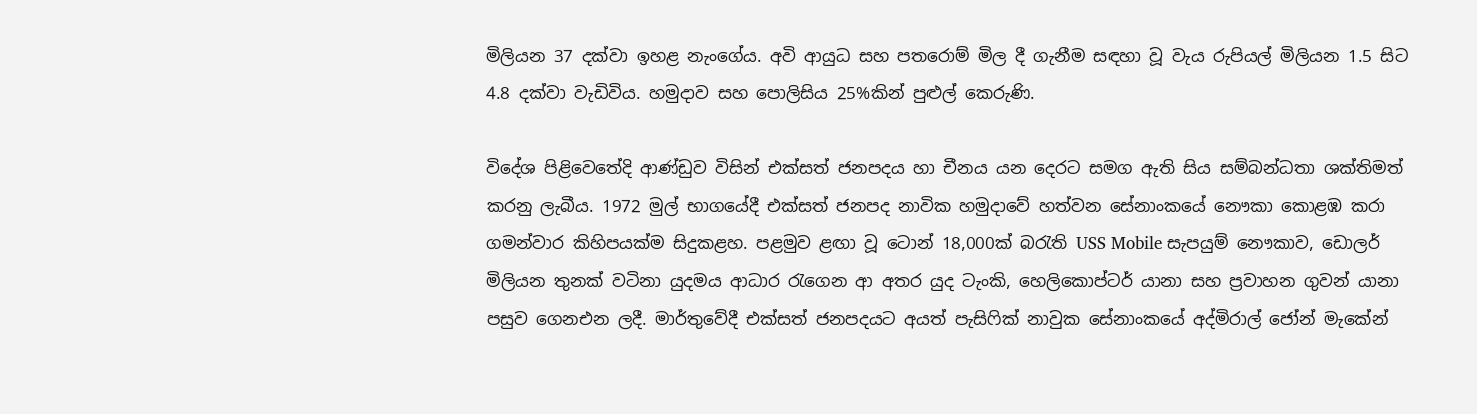මිලියන 37 දක්වා ඉහළ නැංගේය. අවි ආයුධ සහ පතරොම් මිල දී ගැනීම සඳහා වූ වැය රුපියල් මිලියන 1.5 සිට 4.8 දක්වා වැඩිවිය. හමුදාව සහ පොලිසිය 25%කින් පුළුල් කෙරුණි.

විදේශ පිළිවෙතේදි ආණ්ඩුව විසින් එක්සත් ජනපදය හා චීනය යන දෙරට සමග ඇති සිය සම්බන්ධතා ශක්තිමත් කරනු ලැබීය. 1972 මුල් භාගයේදී එක්සත් ජනපද නාවික හමුදාවේ හත්වන සේනාංකයේ නෞකා කොළඹ කරා ගමන්වාර කිහිපයක්ම සිදුකළහ. පළමුව ළඟා වූ ටොන් 18,000ක් බරැති USS Mobile සැපයුම් නෞකාව, ඩොලර් මිලියන තුනක් වටිනා යුදමය ආධාර රැගෙන ආ අතර යුද ටැංකි, හෙලිකොප්ටර් යානා සහ ප්‍රවාහන ගුවන් යානා පසුව ගෙනඑන ලදී. මාර්තුවේදී එක්සත් ජනපදයට අයත් පැසිෆික් නාවුක සේනාංකයේ අද්මිරාල් ජෝන් මැකේන්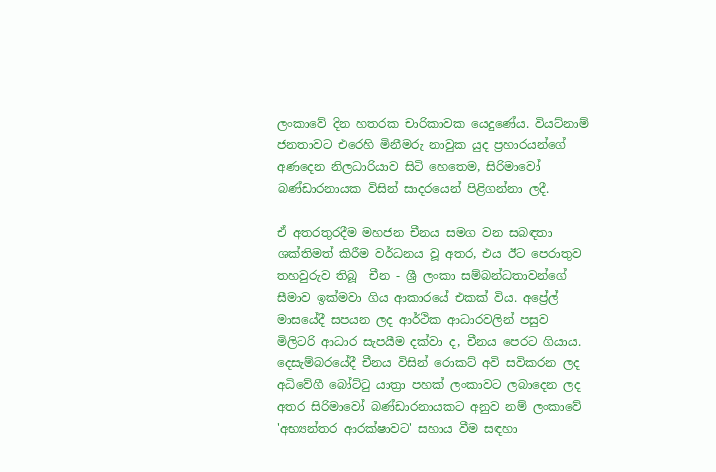ලංකාවේ දින හතරක චාරිකාවක යෙදුණේය. වියට්නාම් ජනතාවට එරෙහි මිනීමරු නාවුක යුද ප්‍රහාරයන්ගේ අණදෙන නිලධාරියාව සිටි හෙතෙම, සිරිමාවෝ බණ්ඩාරනායක විසින් සාදරයෙන් පිළිගන්නා ලදී.

ඒ අතරතුරදීම මහජන චීනය සමග වන සබඳතා ශක්තිමත් කිරීම වර්ධනය වූ අතර, එය ඊට පෙරාතුව තහවුරුව තිබූ  චීන - ශ්‍රී ලංකා සම්බන්ධතාවන්ගේ සීමාව ඉක්මවා ගිය ආකාරයේ එකක් විය. අප්‍රේල් මාසයේදී සපයන ලද ආර්ථික ආධාරවලින් පසුව මිලිටරි ආධාර සැපයීම දක්වා ද, චීනය පෙරට ගියාය. දෙසැම්බරයේදී චීනය විසින් රොකට් අවි සවිකරන ලද අධිවේගී බෝට්ටු යාත්‍රා පහක් ලංකාවට ලබාදෙන ලද  අතර සිරිමාවෝ බණ්ඩාරනායකට අනුව නම් ලංකාවේ 'අභ්‍යන්තර ආරක්ෂාවට' සහාය වීම සඳහා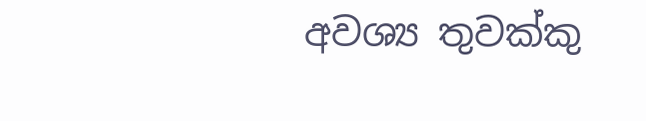අවශ්‍ය තුවක්කු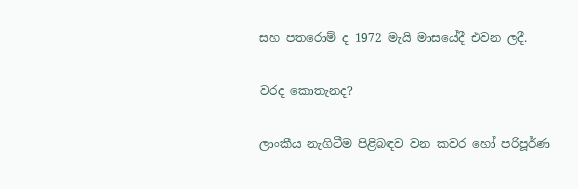සහ පතරොම් ද 1972 මැයි මාසයේදී එවන ලදී.

වරද කොතැනද?

ලාංකීය නැගිටීම පිළිබඳව වන කවර හෝ පරිපූර්ණ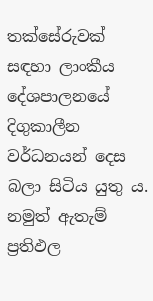තක්සේරුවක් සඳහා ලාංකීය දේශපාලනයේ දිගුකාලීන වර්ධනයන් දෙස බලා සිටිය යුතු ය. නමුත් ඇතැම් ප්‍රතිඵල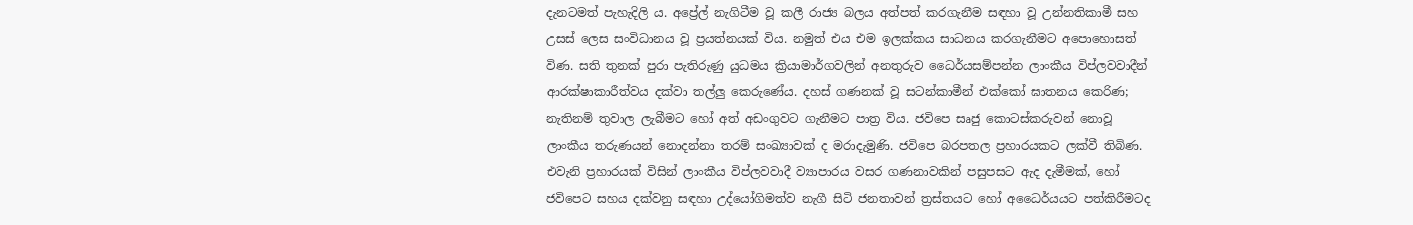දැනටමත් පැහැදිලි ය. අප්‍රේල් නැගිටීම වූ කලී රාජ්‍ය බලය අත්පත් කරගැනීම සඳහා වූ උන්නතිකාමී සහ උසස් ලෙස සංවිධානය වූ ප්‍රයත්නයක් විය. නමුත් එය එම ඉලක්කය සාධනය කරගැනීමට අපොහොසත් විණ. සති තුනක් පුරා පැතිරුණු යුධමය ක්‍රියාමාර්ගවලින් අනතුරුව ධෛර්යසම්පන්න ලාංකීය විප්ලවවාදීන් ආරක්ෂාකාරීත්වය දක්වා තල්ලු කෙරුණේය. දහස් ගණනක් වූ සටන්කාමීන් එක්කෝ ඝාතනය කෙරිණ; නැතිනම් තුවාල ලැබීමට හෝ අත් අඩංගුවට ගැනීමට පාත්‍ර විය. ජවිපෙ සෘජු කොටස්කරුවන් නොවූ ලාංකීය තරුණයන් නොදන්නා තරම් සංඛ්‍යාවක් ද මරාදැමුණි. ජවිපෙ බරපතල ප්‍රහාරයකට ලක්වී තිබිණ. එවැනි ප්‍රහාරයක් විසින් ලාංකීය විප්ලවවාදී ව්‍යාපාරය වසර ගණනාවකින් පසුපසට ඇද දැමීමක්, හෝ ජවිපෙට සහය දක්වනු සඳහා උද්යෝගිමත්ව නැගී සිටි ජනතාවන් ත්‍රස්තයට හෝ අධෛර්යයට පත්කිරීමටද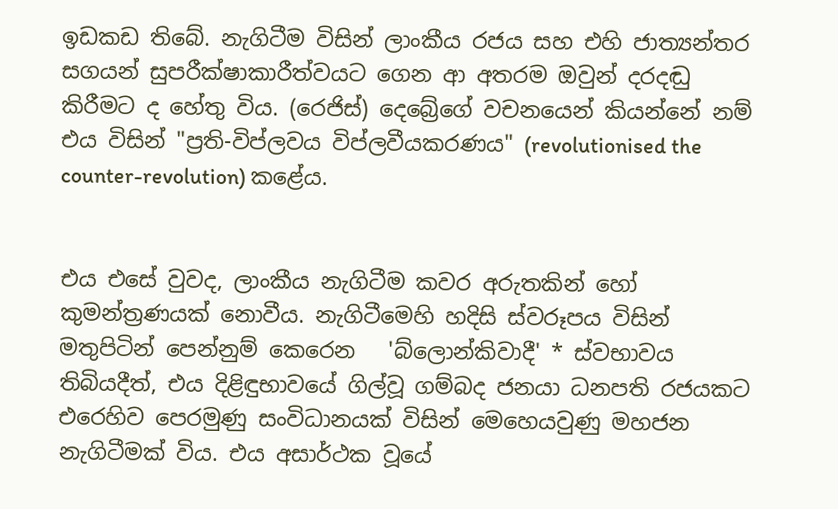ඉඩකඩ තිබේ. නැගිටීම විසින් ලාංකීය රජය සහ එහි ජාත්‍යන්තර සගයන් සුපරීක්ෂාකාරීත්වයට ගෙන ආ අතරම ඔවුන් දරදඬු කිරීමට ද හේතු විය. (රෙජිස්) දෙබ්‍රේගේ වචනයෙන් කියන්නේ නම් එය විසින් "ප්‍රති-විප්ලවය විප්ලවීයකරණය" (revolutionised the counter-revolution) කළේය.


එය එසේ වුවද, ලාංකීය නැගිටීම කවර අරුතකින් හෝ කුමන්ත්‍රණයක් නොවීය. නැගිටීමෙහි හදිසි ස්වරූපය විසින් මතුපිටින් පෙන්නුම් කෙරෙන   'බ්ලොන්කිවාදී' * ස්වභාවය තිබියදීත්, එය දිළිඳුභාවයේ ගිල්වූ ගම්බද ජනයා ධනපති රජයකට එරෙහිව පෙරමුණු සංවිධානයක් විසින් මෙහෙයවුණු මහජන නැගිටීමක් විය. එය අසාර්ථක වූයේ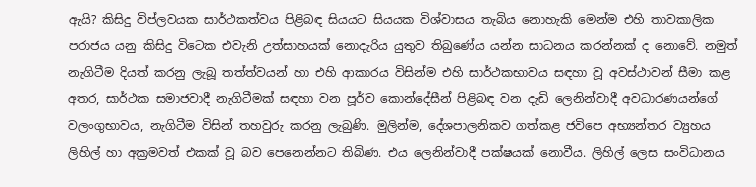ඇයි? කිසිදු විප්ලවයක සාර්ථකත්වය පිළිබඳ සියයට සියයක විශ්වාසය තැබිය නොහැකි මෙන්ම එහි තාවකාලික පරාජය යනු කිසිදු විටෙක එවැනි උත්සාහයක් නොදැරිය යුතුව තිබුණේය යන්න සාධනය කරන්නක් ද නොවේ. නමුත් නැගිටීම දියත් කරනු ලැබූ තත්ත්වයන් හා එහි ආකාරය විසින්ම එහි සාර්ථකභාවය සඳහා වූ අවස්ථාවන් සීමා කළ අතර, සාර්ථක සමාජවාදී නැගිටීමක් සඳහා වන පූර්ව කොන්දේසීන් පිළිබඳ වන දැඩි ලෙනින්වාදී අවධාරණයන්ගේ වලංගුභාවය, නැගිටීම විසින් තහවුරු කරනු ලැබුණි. මුලින්ම, දේශපාලනිකව ගත්කළ ජවිපෙ අභ්‍යන්තර ව්‍යුහය ලිහිල් හා අක්‍රමවත් එකක් වූ බව පෙනෙන්නට තිබිණ. එය ලෙනින්වාදී පක්ෂයක් නොවීය. ලිහිල් ලෙස සංවිධානය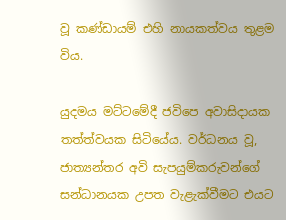වූ කණ්ඩායම් එහි නායකත්වය තුළම විය.

යුදමය මට්ටමේදී ජවිපෙ අවාසිදායක තත්ත්වයක සිටියේය. වර්ධනය වූ, ජාත්‍යන්තර අවි සැපයුම්කරුවන්ගේ සන්ධානයක උපත වැළැක්වීමට එයට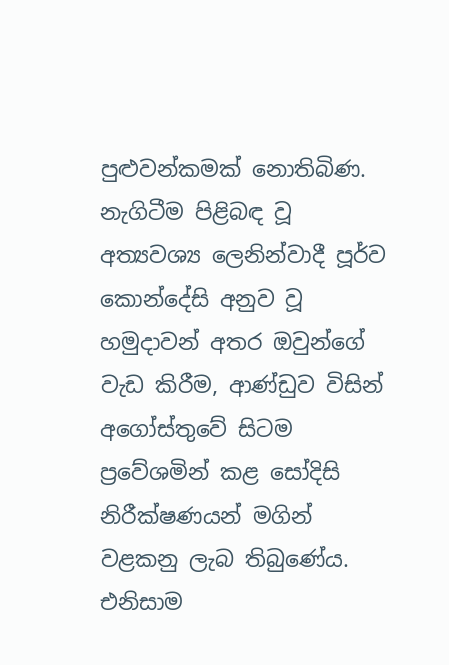පුළුවන්කමක් නොතිබිණ. නැගිටීම පිළිබඳ වූ අත්‍යවශ්‍ය ලෙනින්වාදී පූර්ව කොන්දේසි අනුව වූ හමුදාවන් අතර ඔවුන්ගේ වැඩ කිරීම, ආණ්ඩුව විසින් අගෝස්තුවේ සිටම ප්‍රවේශමින් කළ සෝදිසි නිරීක්ෂණයන් මගින් වළකනු ලැබ තිබුණේය. එනිසාම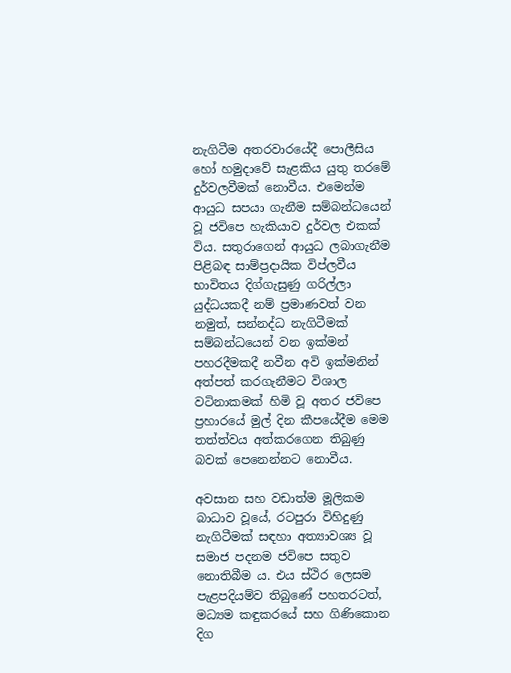නැගිටීම අතරවාරයේදී පොලීසිය හෝ හමුදාවේ සැළකිය යුතු තරමේ දුර්වලවීමක් නොවීය. එමෙන්ම ආයුධ සපයා ගැනීම සම්බන්ධයෙන් වූ ජවිපෙ හැකියාව දුර්වල එකක් විය. සතුරාගෙන් ආයුධ ලබාගැනීම පිළිබඳ සාම්ප්‍රදායික විප්ලවීය භාවිතය දිග්ගැසුණු ගරිල්ලා යුද්ධයකදී නම් ප්‍රමාණවත් වන නමුත්, සන්නද්ධ නැගිටීමක් සම්බන්ධයෙන් වන ඉක්මන් පහරදීමකදී නවීන අවි ඉක්මනින් අත්පත් කරගැනීමට විශාල වටිනාකමක් හිමි වූ අතර ජවිපෙ ප්‍රහාරයේ මුල් දින කීපයේදීම මෙම තත්ත්වය අත්කරගෙන තිබුණු බවක් පෙනෙන්නට නොවීය.

අවසාන සහ වඩාත්ම මූලිකම බාධාව වූයේ, රටපුරා විහිදුණු නැගිටීමක් සඳහා අත්‍යාවශ්‍ය වූ සමාජ පදනම ජවිපෙ සතුව නොතිබීම ය. එය ස්ථිර ලෙසම පැළපදියම්ව තිබුණේ පහතරටත්, මධ්‍යම කඳුකරයේ සහ ගිණිකොන දිග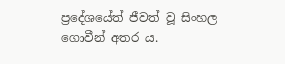ප්‍රදේශයේත් ජීවත් වූ සිංහල ගොවීන් අතර ය.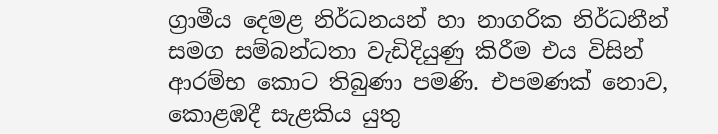ග්‍රාමීය දෙමළ නිර්ධනයන් හා නාගරික නිර්ධනීන් සමග සම්බන්ධතා වැඩිදියුණු කිරීම එය විසින් ආරම්භ කොට තිබුණා පමණි. එපමණක් නොව, කොළඹදී සැළකිය යුතු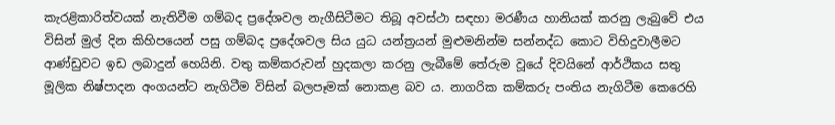කැරළිකාරිත්වයක් නැතිවීම ගම්බද ප්‍රදේශවල නැගීසිටීමට තිබූ අවස්ථා සඳහා මරණීය හානියක් කරනු ලැබුවේ එය විසින් මුල් දින කිහිපයෙන් පසු ගම්බද ප්‍රදේශවල සිය යුධ යන්ත්‍රයන් මුළුමනින්ම සන්නද්ධ කොට විහිදුවාලීමට ආණ්ඩුවට ඉඩ ලබාදුන් හෙයිනි. වතු කම්කරුවන් හුදකලා කරනු ලැබීමේ තේරුම වූයේ දිවයිනේ ආර්ථිකය සතු මූලික නිෂ්පාදන අංගයන්ට නැගිටීම විසින් බලපෑමක් නොකළ බව ය. නාගරික කම්කරු පංතිය නැගිටීම කෙරෙහි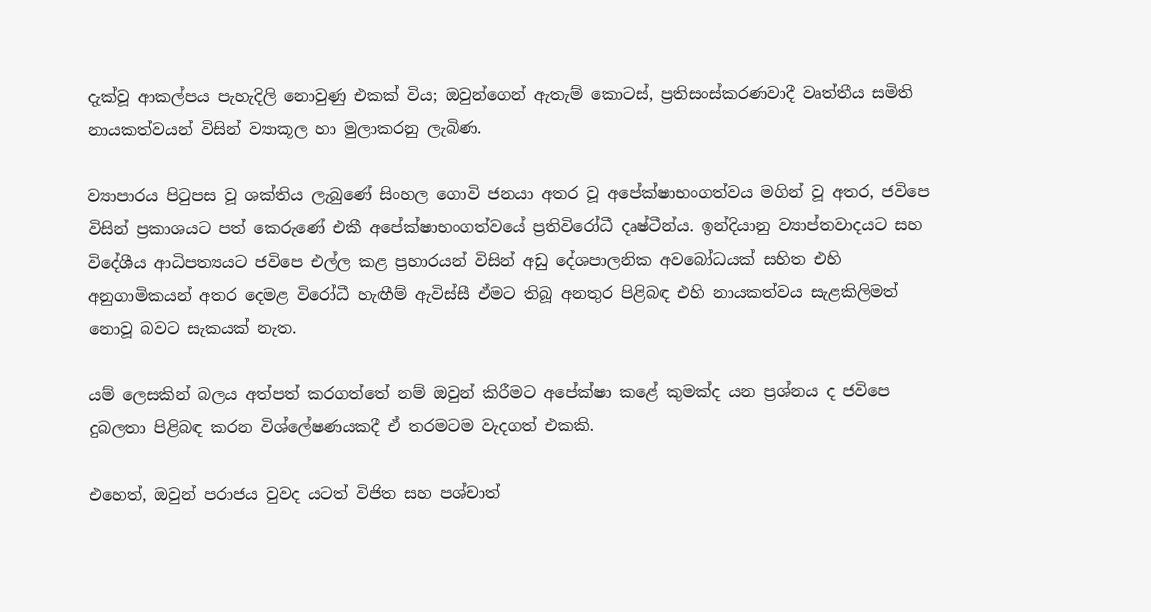දැක්වූ ආකල්පය පැහැදිලි නොවුණු එකක් විය; ඔවුන්ගෙන් ඇතැම් කොටස්, ප්‍රතිසංස්කරණවාදී වෘත්තීය සමිති නායකත්වයන් විසින් ව්‍යාකූල හා මුලාකරනු ලැබිණ.

ව්‍යාපාරය පිටුපස වූ ශක්තිය ලැබුණේ සිංහල ගොවි ජනයා අතර වූ අපේක්ෂාභංගත්වය මගින් වූ අතර, ජවිපෙ විසින් ප්‍රකාශයට පත් කෙරුණේ එකී අපේක්ෂාභංගත්වයේ ප්‍රතිවිරෝධී දෘෂ්ටීන්ය. ඉන්දියානු ව්‍යාප්තවාදයට සහ විදේශීය ආධිපත්‍යයට ජවිපෙ එල්ල කළ ප්‍රහාරයන් විසින් අඩු දේශපාලනික අවබෝධයක් සහිත එහි අනුගාමිකයන් අතර දෙමළ විරෝධී හැඟීම් ඇවිස්සී ඒමට තිබූ අනතුර පිළිබඳ එහි නායකත්වය සැළකිලිමත් නොවූ බවට සැකයක් නැත.

යම් ලෙසකින් බලය අත්පත් කරගත්තේ නම් ඔවුන් කිරීමට අපේක්ෂා කළේ කුමක්ද යන ප්‍රශ්නය ද ජවිපෙ දුබලතා පිළිබඳ කරන විශ්ලේෂණයකදී ඒ තරමටම වැදගත් එකකි.

එහෙත්, ඔවුන් පරාජය වුවද යටත් විජිත සහ පශ්චාත්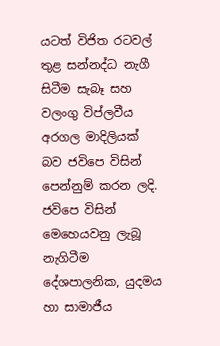යටත් විජිත රටවල් තුළ සන්නද්ධ නැගී සිටීම සැබෑ සහ වලංගු විප්ලවීය අරගල මාදිලියක් බව ජවිපෙ විසින් පෙන්නුම් කරන ලදි. ජවිපෙ විසින් මෙහෙයවනු ලැබූ නැගිටීම දේශපාලනික, යුදමය හා සාමාජීය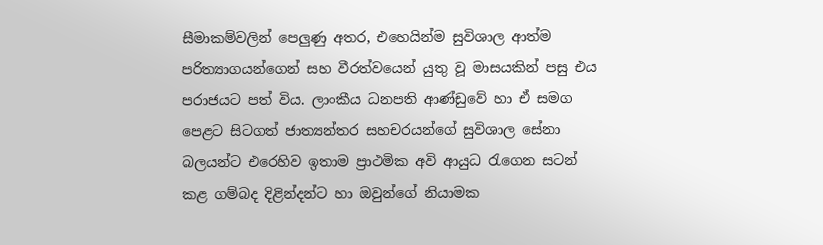සීමාකම්වලින් පෙලුණු අතර, එහෙයින්ම සුවිශාල ආත්ම පරිත්‍යාගයන්ගෙන් සහ වීරත්වයෙන් යුතු වූ මාසයකින් පසු එය පරාජයට පත් විය. ලාංකීය ධනපති ආණ්ඩුවේ හා ඒ සමග පෙළට සිටගත් ජාත්‍යන්තර සහචරයන්ගේ සුවිශාල සේනා බලයන්ට එරෙහිව ඉතාම ප්‍රාථමික අවි ආයුධ රැගෙන සටන් කළ ගම්බද දිළින්දන්ට හා ඔවුන්ගේ නියාමක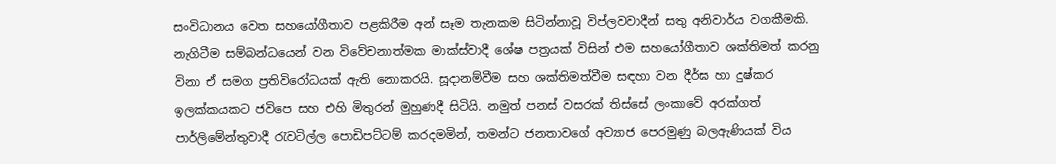සංවිධානය වෙත සහයෝගීතාව පළකිරීම අන් සෑම තැනකම සිටින්නාවූ විප්ලවවාදීන් සතු අනිවාර්ය වගකීමකි. නැගිටීම සම්බන්ධයෙන් වන විවේචනාත්මක මාක්ස්වාදී ශේෂ පත්‍රයක් විසින් එම සහයෝගීතාව ශක්තිමත් කරනු විනා ඒ සමග ප්‍රතිවිරෝධයක් ඇති නොකරයි. සූදානම්වීම සහ ශක්තිමත්වීම සඳහා වන දීර්ඝ හා දුෂ්කර ඉලක්කයකට ජවිපෙ සහ එහි මිතුරන් මුහුණදී සිටියි. නමුත් පනස් වසරක් තිස්සේ ලංකාවේ අරක්ගත් පාර්ලිමේන්තුවාදී රැවටිල්ල පොඩිපට්ටම් කරදමමින්, තමන්ට ජනතාවගේ අව්‍යාජ පෙරමුණු බලඇණියක් විය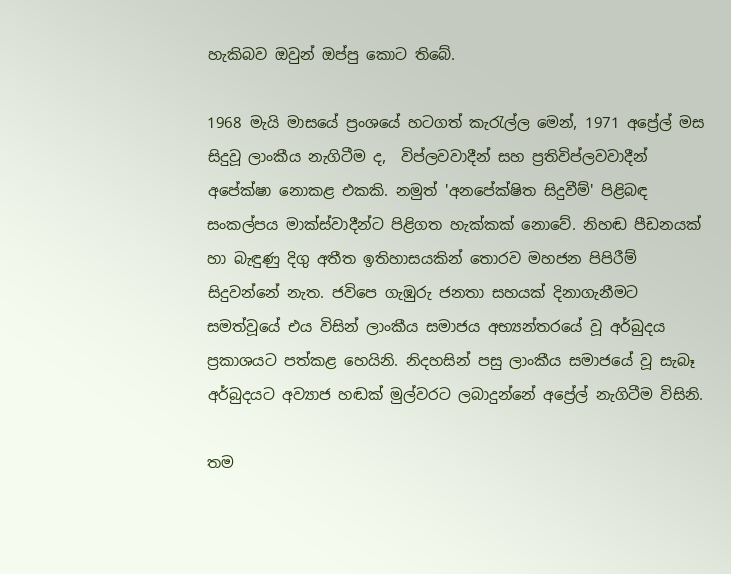හැකිබව ඔවුන් ඔප්පු කොට තිබේ.

1968 මැයි මාසයේ ප්‍රංශයේ හටගත් කැරැල්ල මෙන්, 1971 අප්‍රේල් මස සිදුවූ ලාංකීය නැගිටීම ද,  විප්ලවවාදීන් සහ ප්‍රතිවිප්ලවවාදීන් අපේක්ෂා නොකළ එකකි. නමුත් 'අනපේක්ෂිත සිදුවීම්' පිළිබඳ සංකල්පය මාක්ස්වාදීන්ට පිළිගත හැක්කක් නොවේ. නිහඬ පීඩනයක් හා බැඳුණු දිගු අතීත ඉතිහාසයකින් තොරව මහජන පිපිරීම් සිදුවන්නේ නැත. ජවිපෙ ගැඹුරු ජනතා සහයක් දිනාගැනීමට සමත්වූයේ එය විසින් ලාංකීය සමාජය අභ්‍යන්තරයේ වූ අර්බුදය ප්‍රකාශයට පත්කළ හෙයිනි. නිදහසින් පසු ලාංකීය සමාජයේ වූ සැබෑ අර්බුදයට අව්‍යාජ හඬක් මුල්වරට ලබාදුන්නේ අප්‍රේල් නැගිටීම විසිනි.

තම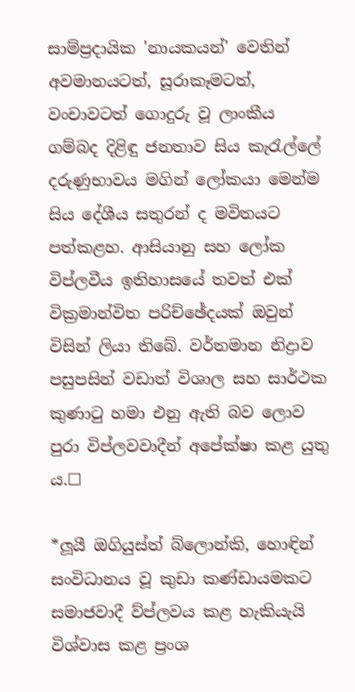සාම්ප්‍රදායික 'නායකයන්' වෙතින් අවමානයටත්, සූරාකෑමටත්, වංචාවටත් ගොදුරු වූ ලාංකීය ගම්බද දිළිඳු ජනතාව සිය කැරැල්ලේ දරුණුභාවය මගින් ලෝකයා මෙන්ම සිය දේශීය සතුරන් ද මවිතයට පත්කළහ. ආසියානු සහ ලෝක විප්ලවීය ඉතිහාසයේ තවත් එක් වික්‍රමාන්විත පරිච්ඡේදයක් ඔවුන් විසින් ලියා තිබේ. වර්තමාන නිද්‍රාව පසුපසින් වඩාත් විශාල සහ සාර්ථක කුණාටු හමා එනු ඇති බව ලොව පුරා විප්ලවවාදීන් අපේක්ෂා කළ යුතු ය.☐

*ලූයී ඔගියුස්ත් බ්ලොන්කි, හොඳින් සංවිධානය වූ කුඩා කණ්ඩායමකට සමාජවාදී ව්ප්ලවය කළ හැකියැයි විශ්වාස කළ ප්‍රංශ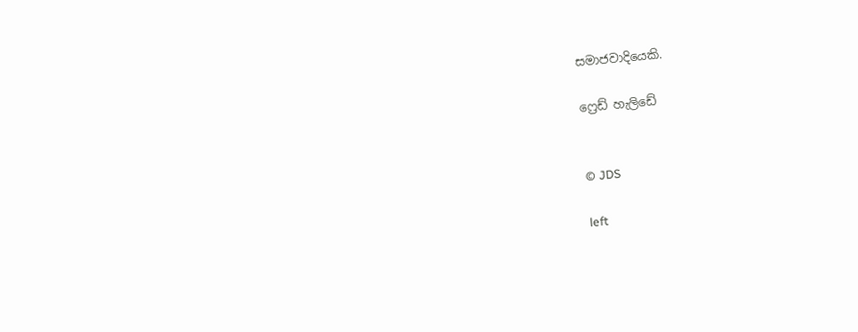සමාජවාදියෙකි.

ෆ්‍රෙඩ් හැලිඩේ


© JDS

left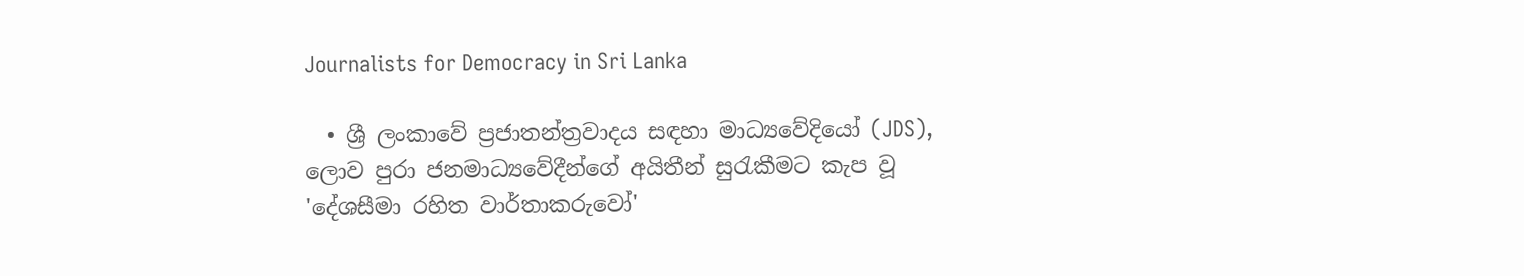Journalists for Democracy in Sri Lanka

  • ශ්‍රී ලංකාවේ ප්‍රජාතන්ත්‍රවාදය සඳහා මාධ්‍යවේදියෝ (JDS), ලොව පුරා ජනමාධ්‍යවේදීන්ගේ අයිතීන් සුරැකීමට කැප වූ 'දේශසීමා රහිත වාර්තාකරුවෝ'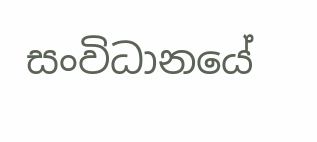සංවිධානයේ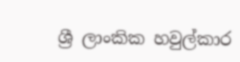ශ්‍රී ලාංකික හවුල්කාර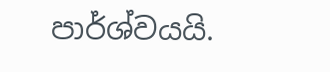පාර්ශ්වයයි.